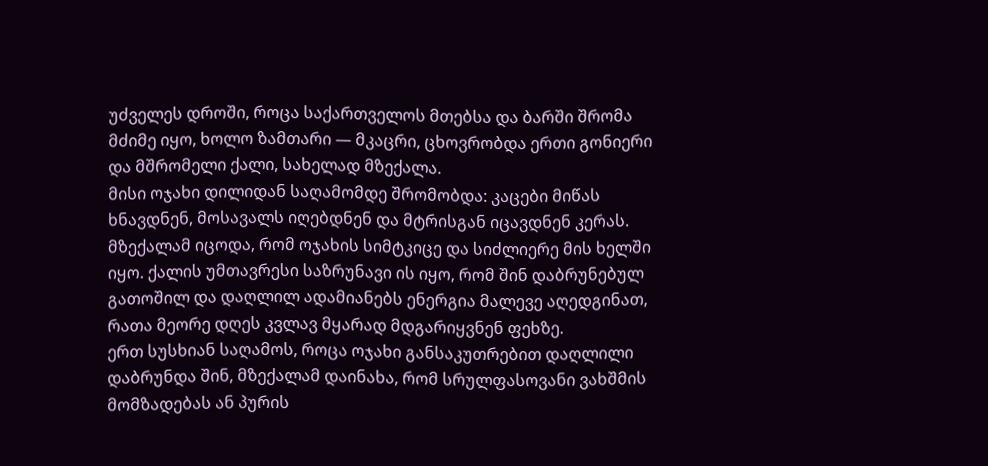უძველეს დროში, როცა საქართველოს მთებსა და ბარში შრომა მძიმე იყო, ხოლო ზამთარი — მკაცრი, ცხოვრობდა ერთი გონიერი და მშრომელი ქალი, სახელად მზექალა.
მისი ოჯახი დილიდან საღამომდე შრომობდა: კაცები მიწას ხნავდნენ, მოსავალს იღებდნენ და მტრისგან იცავდნენ კერას. მზექალამ იცოდა, რომ ოჯახის სიმტკიცე და სიძლიერე მის ხელში იყო. ქალის უმთავრესი საზრუნავი ის იყო, რომ შინ დაბრუნებულ გათოშილ და დაღლილ ადამიანებს ენერგია მალევე აღედგინათ, რათა მეორე დღეს კვლავ მყარად მდგარიყვნენ ფეხზე.
ერთ სუსხიან საღამოს, როცა ოჯახი განსაკუთრებით დაღლილი დაბრუნდა შინ, მზექალამ დაინახა, რომ სრულფასოვანი ვახშმის მომზადებას ან პურის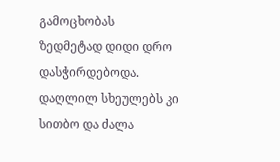გამოცხობას ზედმეტად დიდი დრო დასჭირდებოდა. დაღლილ სხეულებს კი სითბო და ძალა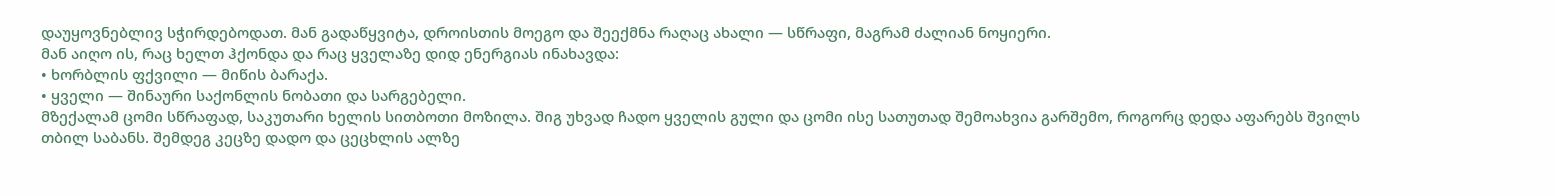დაუყოვნებლივ სჭირდებოდათ. მან გადაწყვიტა, დროისთის მოეგო და შეექმნა რაღაც ახალი — სწრაფი, მაგრამ ძალიან ნოყიერი.
მან აიღო ის, რაც ხელთ ჰქონდა და რაც ყველაზე დიდ ენერგიას ინახავდა:
• ხორბლის ფქვილი — მიწის ბარაქა.
• ყველი — შინაური საქონლის ნობათი და სარგებელი.
მზექალამ ცომი სწრაფად, საკუთარი ხელის სითბოთი მოზილა. შიგ უხვად ჩადო ყველის გული და ცომი ისე სათუთად შემოახვია გარშემო, როგორც დედა აფარებს შვილს თბილ საბანს. შემდეგ კეცზე დადო და ცეცხლის ალზე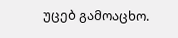უცებ გამოაცხო.